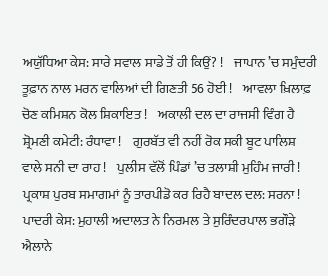ਅਯੁੱਧਿਆ ਕੇਸ: ਸਾਰੇ ਸਵਾਲ ਸਾਡੇ ਤੋਂ ਹੀ ਕਿਉਂ? !    ਜਾਪਾਨ ’ਚ ਸਮੁੰਦਰੀ ਤੂਫ਼ਾਨ ਨਾਲ ਮਰਨ ਵਾਲਿਆਂ ਦੀ ਗਿਣਤੀ 56 ਹੋਈ !    ਆਵਲਾ ਖ਼ਿਲਾਫ਼ ਚੋਣ ਕਮਿਸ਼ਨ ਕੋਲ ਸ਼ਿਕਾਇਤ !    ਅਕਾਲੀ ਦਲ ਦਾ ਰਾਜਸੀ ਵਿੰਗ ਹੈ ਸ਼੍ਰੋਮਣੀ ਕਮੇਟੀ: ਰੰਧਾਵਾ !    ਗੁਰਬੱਤ ਵੀ ਨਹੀਂ ਰੋਕ ਸਕੀ ਬੂਟ ਪਾਲਿਸ਼ ਵਾਲੇ ਸਨੀ ਦਾ ਰਾਹ !    ਪੁਲੀਸ ਵੱਲੋਂ ਪਿੰਡਾਂ ’ਚ ਤਲਾਸ਼ੀ ਮੁਹਿੰਮ ਜਾਰੀ !    ਪ੍ਰਕਾਸ਼ ਪੁਰਬ ਸਮਾਗਮਾਂ ਨੂੰ ਤਾਰਪੀਡੋ ਕਰ ਰਿਹੈ ਬਾਦਲ ਦਲ: ਸਰਨਾ !    ਪਾਦਰੀ ਕੇਸ: ਮੁਹਾਲੀ ਅਦਾਲਤ ਨੇ ਨਿਰਮਲ ਤੇ ਸੁਰਿੰਦਰਪਾਲ ਭਗੌੜੇ ਐਲਾਨੇ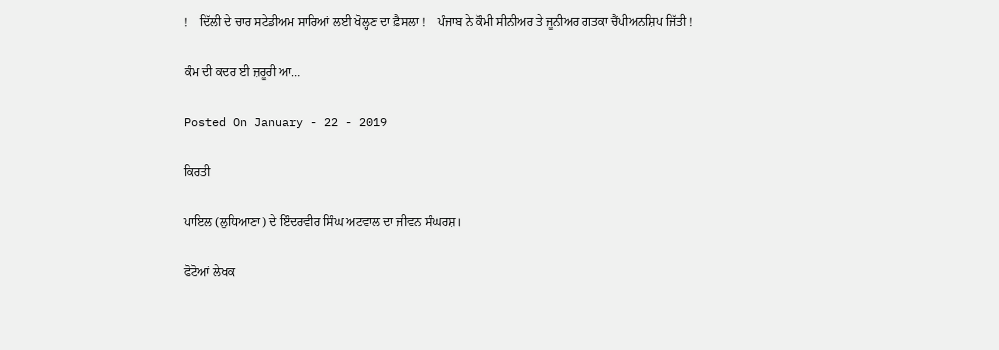!    ਦਿੱਲੀ ਦੇ ਚਾਰ ਸਟੇਡੀਅਮ ਸਾਰਿਆਂ ਲਈ ਖੋਲ੍ਹਣ ਦਾ ਫ਼ੈਸਲਾ !    ਪੰਜਾਬ ਨੇ ਕੌਮੀ ਸੀਨੀਅਰ ਤੇ ਜੂਨੀਅਰ ਗਤਕਾ ਚੈਂਪੀਅਨਸ਼ਿਪ ਜਿੱਤੀ !

ਕੰਮ ਦੀ ਕਦਰ ਈ ਜ਼ਰੂਰੀ ਆ…

Posted On January - 22 - 2019

ਕਿਰਤੀ

ਪਾਇਲ (ਲੁਧਿਆਣਾ) ਦੇ ਇੰਦਰਵੀਰ ਸਿੰਘ ਅਟਵਾਲ ਦਾ ਜੀਵਨ ਸੰਘਰਸ਼।

ਫੋਟੋਆਂ ਲੇਖਕ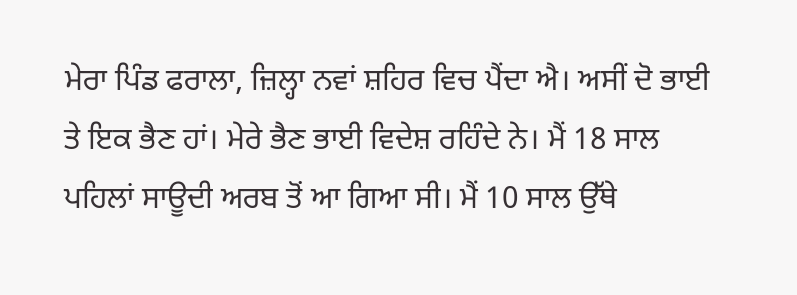ਮੇਰਾ ਪਿੰਡ ਫਰਾਲਾ, ਜ਼ਿਲ੍ਹਾ ਨਵਾਂ ਸ਼ਹਿਰ ਵਿਚ ਪੈਂਦਾ ਐ। ਅਸੀਂ ਦੋ ਭਾਈ ਤੇ ਇਕ ਭੈਣ ਹਾਂ। ਮੇਰੇ ਭੈਣ ਭਾਈ ਵਿਦੇਸ਼ ਰਹਿੰਦੇ ਨੇ। ਮੈਂ 18 ਸਾਲ ਪਹਿਲਾਂ ਸਾਊਦੀ ਅਰਬ ਤੋਂ ਆ ਗਿਆ ਸੀ। ਮੈਂ 10 ਸਾਲ ਉੱਥੇ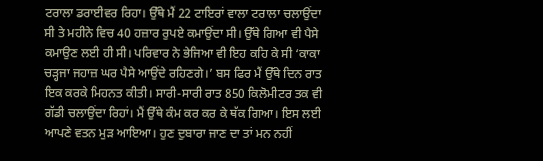ਟਰਾਲਾ ਡਰਾਈਵਰ ਰਿਹਾ। ਉੱਥੇ ਮੈਂ 22 ਟਾਇਰਾਂ ਵਾਲਾ ਟਰਾਲਾ ਚਲਾਉਂਦਾ ਸੀ ਤੇ ਮਹੀਨੇ ਵਿਚ 40 ਹਜ਼ਾਰ ਰੁਪਏ ਕਮਾਉਂਦਾ ਸੀ। ਉੱਥੇ ਗਿਆ ਵੀ ਪੈਸੇ ਕਮਾਉਣ ਲਈ ਹੀ ਸੀ। ਪਰਿਵਾਰ ਨੇ ਭੇਜਿਆ ਵੀ ਇਹ ਕਹਿ ਕੇ ਸੀ ‘ਕਾਕਾ ਚੜ੍ਹਜਾ ਜਹਾਜ਼ ਘਰ ਪੈਸੇ ਆਉਂਦੇ ਰਹਿਣਗੇ।’ ਬਸ ਫਿਰ ਮੈਂ ਉੱਥੇ ਦਿਨ ਰਾਤ ਇਕ ਕਰਕੇ ਮਿਹਨਤ ਕੀਤੀ। ਸਾਰੀ-ਸਾਰੀ ਰਾਤ 850 ਕਿਲੋਮੀਟਰ ਤਕ ਵੀ ਗੱਡੀ ਚਲਾਉਂਦਾ ਰਿਹਾਂ। ਮੈਂ ਉੱਥੇ ਕੰਮ ਕਰ ਕਰ ਕੇ ਥੱਕ ਗਿਆ। ਇਸ ਲਈ ਆਪਣੇ ਵਤਨ ਮੁੜ ਆਇਆ। ਹੁਣ ਦੁਬਾਰਾ ਜਾਣ ਦਾ ਤਾਂ ਮਨ ਨਹੀਂ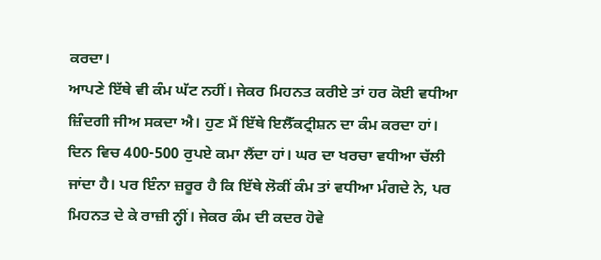ਕਰਦਾ।
ਆਪਣੇ ਇੱਥੇ ਵੀ ਕੰਮ ਘੱਟ ਨਹੀਂ। ਜੇਕਰ ਮਿਹਨਤ ਕਰੀਏ ਤਾਂ ਹਰ ਕੋਈ ਵਧੀਆ ਜ਼ਿੰਦਗੀ ਜੀਅ ਸਕਦਾ ਐ। ਹੁਣ ਮੈਂ ਇੱਥੇ ਇਲੈੱਕਟ੍ਰੀਸ਼ਨ ਦਾ ਕੰਮ ਕਰਦਾ ਹਾਂ। ਦਿਨ ਵਿਚ 400-500 ਰੁਪਏ ਕਮਾ ਲੈਂਦਾ ਹਾਂ। ਘਰ ਦਾ ਖਰਚਾ ਵਧੀਆ ਚੱਲੀ ਜਾਂਦਾ ਹੈ। ਪਰ ਇੰਨਾ ਜ਼ਰੂਰ ਹੈ ਕਿ ਇੱਥੇ ਲੋਕੀਂ ਕੰਮ ਤਾਂ ਵਧੀਆ ਮੰਗਦੇ ਨੇ, ਪਰ ਮਿਹਨਤ ਦੇ ਕੇ ਰਾਜ਼ੀ ਨ੍ਹੀਂ। ਜੇਕਰ ਕੰਮ ਦੀ ਕਦਰ ਹੋਵੇ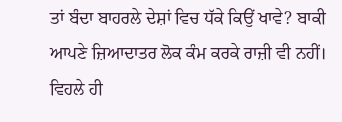ਤਾਂ ਬੰਦਾ ਬਾਹਰਲੇ ਦੇਸ਼ਾਂ ਵਿਚ ਧੱਕੇ ਕਿਉਂ ਖਾਵੇ? ਬਾਕੀ ਆਪਣੇ ਜ਼ਿਆਦਾਤਰ ਲੋਕ ਕੰਮ ਕਰਕੇ ਰਾਜ਼ੀ ਵੀ ਨਹੀਂ। ਵਿਹਲੇ ਹੀ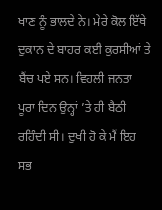ਖਾਣ ਨੂੰ ਭਾਲਦੇ ਨੇ। ਮੇਰੇ ਕੋਲ ਇੱਥੇ ਦੁਕਾਨ ਦੇ ਬਾਹਰ ਕਈ ਕੁਰਸੀਆਂ ਤੇ ਬੈਂਚ ਪਏ ਸਨ। ਵਿਹਲੀ ਜਨਤਾ ਪੂਰਾ ਦਿਨ ਉਨ੍ਹਾਂ ’ਤੇ ਹੀ ਬੈਠੀ ਰਹਿੰਦੀ ਸੀ। ਦੁਖੀ ਹੋ ਕੇ ਮੈਂ ਇਹ ਸਭ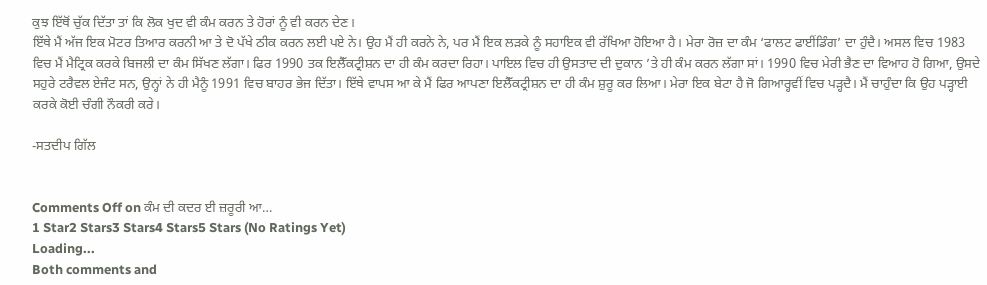ਕੁਝ ਇੱਥੋਂ ਚੁੱਕ ਦਿੱਤਾ ਤਾਂ ਕਿ ਲੋਕ ਖੁਦ ਵੀ ਕੰਮ ਕਰਨ ਤੇ ਹੋਰਾਂ ਨੂੰ ਵੀ ਕਰਨ ਦੇਣ।
ਇੱਥੇ ਮੈਂ ਅੱਜ ਇਕ ਮੋਟਰ ਤਿਆਰ ਕਰਨੀ ਆ ਤੇ ਦੋ ਪੱਖੇ ਠੀਕ ਕਰਨ ਲਈ ਪਏ ਨੇ। ਉਹ ਮੈਂ ਹੀ ਕਰਨੇ ਨੇ, ਪਰ ਮੈਂ ਇਕ ਲੜਕੇ ਨੂੰ ਸਹਾਇਕ ਵੀ ਰੱਖਿਆ ਹੋਇਆ ਹੈ। ਮੇਰਾ ਰੋਜ਼ ਦਾ ਕੰਮ ‘ਫਾਲਟ ਫਾਈਂਡਿੰਗ’ ਦਾ ਹੁੰਦੈ। ਅਸਲ ਵਿਚ 1983 ਵਿਚ ਮੈਂ ਮੈਟ੍ਰਿਕ ਕਰਕੇ ਬਿਜਲੀ ਦਾ ਕੰਮ ਸਿੱਖਣ ਲੱਗਾ। ਫਿਰ 1990 ਤਕ ਇਲੈੱਕਟ੍ਰੀਸ਼ਨ ਦਾ ਹੀ ਕੰਮ ਕਰਦਾ ਰਿਹਾ। ਪਾਇਲ ਵਿਚ ਹੀ ਉਸਤਾਦ ਦੀ ਦੁਕਾਨ ’ਤੇ ਹੀ ਕੰਮ ਕਰਨ ਲੱਗਾ ਸਾਂ। 1990 ਵਿਚ ਮੇਰੀ ਭੈਣ ਦਾ ਵਿਆਹ ਹੋ ਗਿਆ, ਉਸਦੇ ਸਹੁਰੇ ਟਰੈਵਲ ਏਜੰਟ ਸਨ, ਉਨ੍ਹਾਂ ਨੇ ਹੀ ਮੈਨੂੰ 1991 ਵਿਚ ਬਾਹਰ ਭੇਜ ਦਿੱਤਾ। ਇੱਥੇ ਵਾਪਸ ਆ ਕੇ ਮੈਂ ਫਿਰ ਆਪਣਾ ਇਲੈੱਕਟ੍ਰੀਸ਼ਨ ਦਾ ਹੀ ਕੰਮ ਸ਼ੁਰੂ ਕਰ ਲਿਆ। ਮੇਰਾ ਇਕ ਬੇਟਾ ਹੈ ਜੋ ਗਿਆਰ੍ਹਵੀਂ ਵਿਚ ਪੜ੍ਹਦੈ। ਮੈਂ ਚਾਹੁੰਦਾ ਕਿ ਉਹ ਪੜ੍ਹਾਈ ਕਰਕੇ ਕੋਈ ਚੰਗੀ ਨੌਕਰੀ ਕਰੇ।

-ਸਤਦੀਪ ਗਿੱਲ


Comments Off on ਕੰਮ ਦੀ ਕਦਰ ਈ ਜ਼ਰੂਰੀ ਆ…
1 Star2 Stars3 Stars4 Stars5 Stars (No Ratings Yet)
Loading...
Both comments and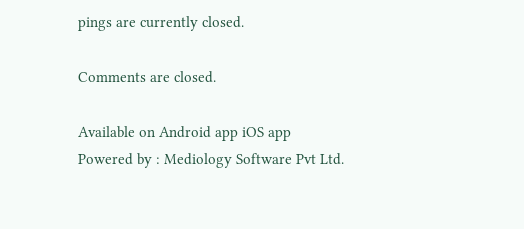pings are currently closed.

Comments are closed.

Available on Android app iOS app
Powered by : Mediology Software Pvt Ltd.